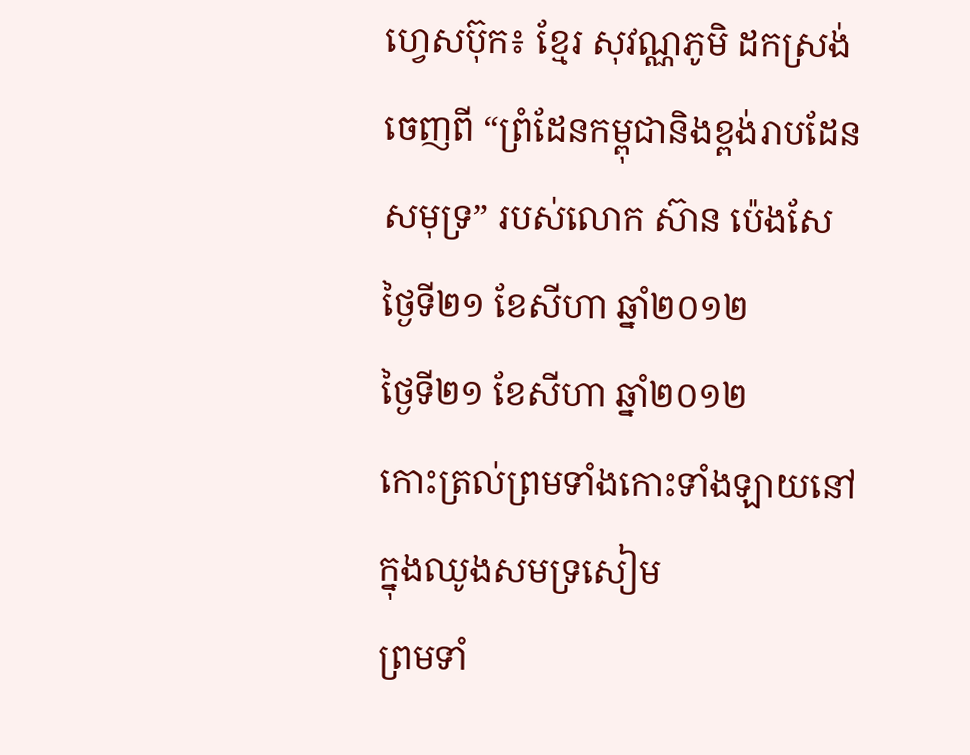ហ្វេសប៊ុក៖ ខ្មែរ សុវណ្ណភូមិ ដកស្រង់ចេញពី “ព្រំដែនកម្ពុជានិងខ្ពង់រាបដែនសមុទ្រ” របស់លោក ស៊ាន ប៉េងសែ
ថ្ងៃទី២១ ខែសីហា ឆ្នាំ២០១២
ថ្ងៃទី២១ ខែសីហា ឆ្នាំ២០១២
កោះត្រល់ព្រមទាំងកោះទាំងឡាយនៅក្នុងឈូងសមទ្រសៀម
ព្រមទាំ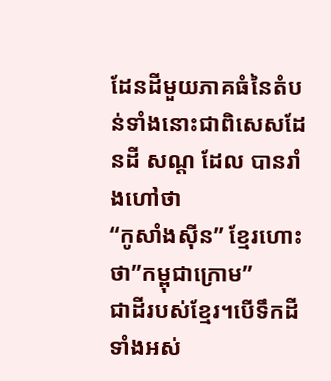ដែនដីមួយភាគធំនៃតំបន់ទាំងនោះជាពិសេសដែនដី សណ្ត ដែល បានរាំងហៅថា
“កូសាំងស៊ីន” ខ្មែរហោះថា”កម្ពុជាក្រោម”
ជាដីរបស់ខ្មែរ។បើទឹកដីទាំងអស់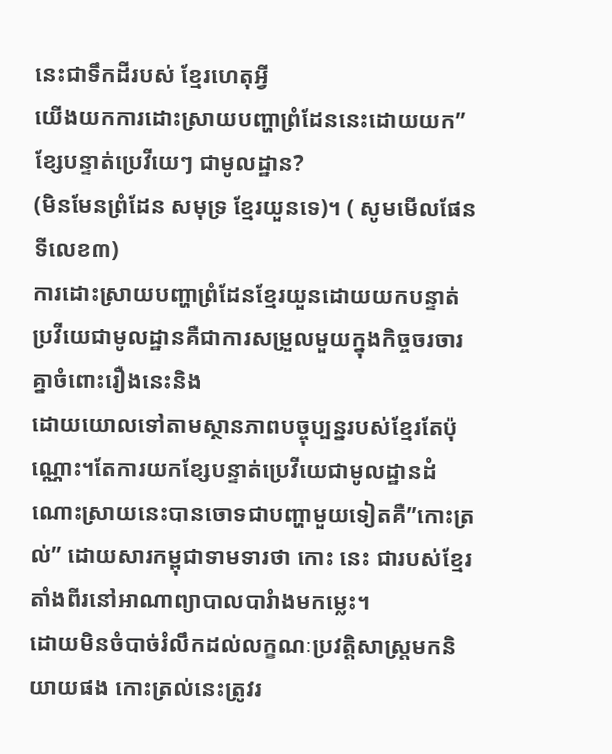នេះជាទឹកដីរបស់ ខ្មែរហេតុអ្វី
យើងយកការដោះស្រាយបញ្ហាព្រំដែននេះដោយយក”ខ្សែបន្ទាត់ប្រេវីយេៗ ជាមូលដ្ឋាន?
(មិនមែនព្រំដែន សមុទ្រ ខ្មែរយួនទេ)។ ( សូមមើលផែនទីលេខ៣)
ការដោះស្រាយបញ្ហាព្រំដែនខ្មែរយួនដោយយកបន្ទាត់ប្រវីយេជាមូលដ្ឋានគឺជាការសម្រួលមួយក្នុងកិច្ចចរចារគ្នាចំពោះរឿងនេះនិង
ដោយយោលទៅតាមស្ថានភាពបច្ចុប្បន្នរបស់ខ្មែរតែប៉ុណ្ណោះ។តែការយកខ្សែបន្ទាត់ប្រេវីយេជាមូលដ្ឋានដំណោះស្រាយនេះបានចោទជាបញ្ហាមួយទៀតគឺ”កោះត្រល់” ដោយសារកម្ពុជាទាមទារថា កោះ នេះ ជារបស់ខ្មែរតាំងពីរនៅអាណាព្យាបាលបារំាងមកម្លេះ។
ដោយមិនចំបាច់រំលឹកដល់លក្ខណៈប្រវត្តិសាស្រ្តមកនិយាយផង កោះត្រល់នេះត្រូវរ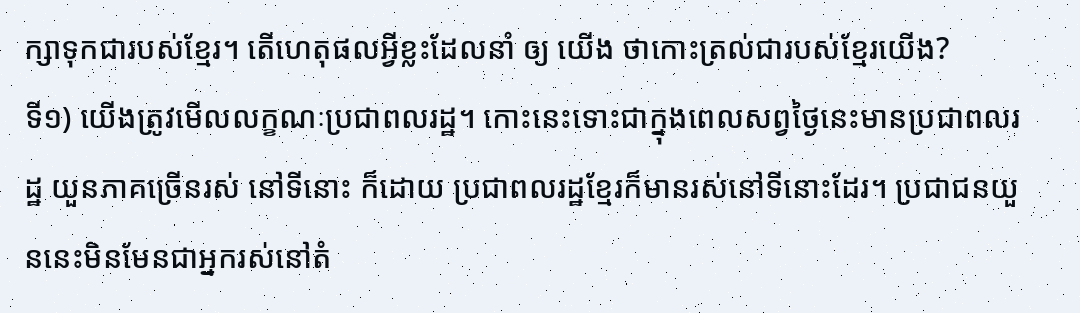ក្សាទុកជារបស់ខ្មែរ។ តើហេតុផលអ្វីខ្លះដែលនាំ ឲ្យ យើង ថាកោះត្រល់ជារបស់ខ្មែរយើង?
ទី១) យើងត្រូវមើលលក្ខណៈប្រជាពលរដ្ឋ។ កោះនេះទោះជាក្នុងពេលសព្វថ្ងៃនេះមានប្រជាពលរដ្ឋ យួនភាគច្រើនរស់ នៅទីនោះ ក៏ដោយ ប្រជាពលរដ្ឋខ្មែរក៏មានរស់នៅទីនោះដែរ។ ប្រជាជនយួននេះមិនមែនជាអ្នករស់នៅតំ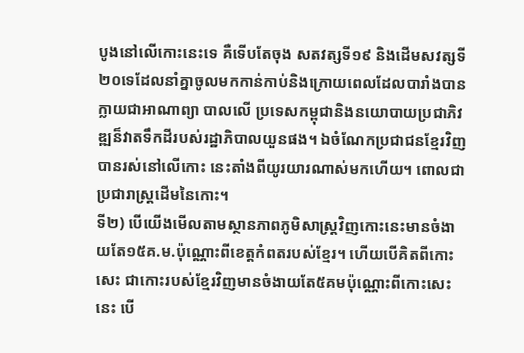បូងនៅលើកោះនេះទេ គឺទើបតែចុង សតវត្សទី១៩ និងដើមសវត្សទី២០ទេដែលនាំគ្នាចូលមកកាន់កាប់និងក្រោយពេលដែលបារាំងបានក្លាយជាអាណាព្យា បាលលើ ប្រទេសកម្ពុជានិងនយោបាយប្រជាភិវឌ្ឍន៏វាតទឹកដីរបស់រដ្ឋាភិបាលយួនផង។ ឯចំណែកប្រជាជនខ្មែរវិញបានរស់នៅលើកោះ នេះតាំងពីយូរយារណាស់មកហើយ។ ពោលជាប្រជារាស្រ្តដើមនៃកោះ។
ទី២) បើយើងមើលតាមស្ថានភាពភូមិសាស្រ្តវិញកោះនេះមានចំងាយតែ១៥គ.ម.ប៉ុណ្ណោះពីខេត្តកំពតរបស់ខ្មែរ។ ហើយបើគិតពីកោះ សេះ ជាកោះរបស់ខ្មែរវិញមានចំងាយតែ៥គមប៉ុណ្ណោះពីកោះសេះនេះ បើ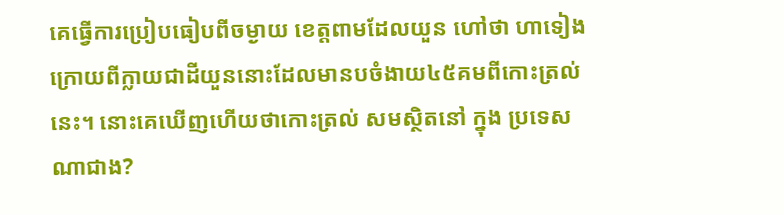គេធ្វើការប្រៀបធៀបពីចម្ងាយ ខេត្តពាមដែលយួន ហៅថា ហាទៀង ក្រោយពីក្លាយជាដីយួននោះដែលមានបចំងាយ៤៥គមពីកោះត្រល់នេះ។ នោះគេឃើញហើយថាកោះត្រល់ សមស្ថិតនៅ ក្នុង ប្រទេសណាជាង?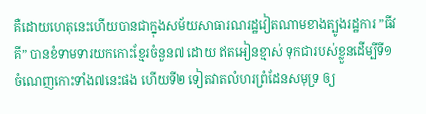គឺដោយហេតុនេះហើយបានជាក្នុងសម័យសាធារណរដ្ឋវៀតណាមខាងត្បូងរដ្ឋការ ”ធីវគី” បានខំទាមទារយកកោះខ្មែរចំនួន៧ ដោយ ឥតអៀនខ្មាស់ ទុកជារបស់ខ្លួនដើម្បីទី១ ចំណេញកោះទាំង៧នេះផង ហើយទី២ ទៀតវាតលំហរព្រំដែនសមុទ្រ ឲ្យ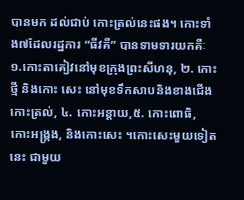បានមក ដល់ជាប់ កោះត្រល់នេះផង។ កោះទាំង៧ដែលរដ្ឋការ “ធីវគី” បានទាមទារយកគឺៈ ១.កោះតាគៀវនៅមុខក្រុងព្រះសីហនុ, ២. កោះថ្មី និងកោះ សេះ នៅមុខទឹកសាបនិងខាងជើងកោះត្រល់, ៤. កោះអន្តាយ,៥. កោះពោធិ, កោះអង្រ្កង, និងកោះសេះ ។កោះសេះមួយទៀតនេះ ជាមួយ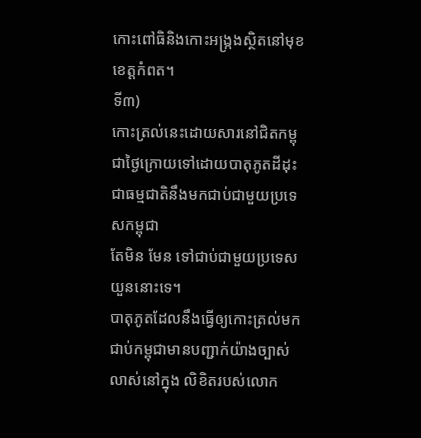កោះពៅធិនិងកោះអង្រ្កងស្ថិតនៅមុខខេត្តកំពត។
ទី៣)
កោះត្រល់នេះដោយសារនៅជិតកម្ពុជាថ្ងៃក្រោយទៅដោយបាតុភូតដីដុះជាធម្មជាតិនឹងមកជាប់ជាមួយប្រទេសកម្ពុជា
តែមិន មែន ទៅជាប់ជាមួយប្រទេសយួននោះទេ។
បាតុភូតដែលនឹងធ្វើឲ្យកោះត្រល់មកជាប់កម្ពុជាមានបញ្ជាក់យ៉ាងច្បាស់
លាស់នៅក្នុង លិខិតរបស់លោក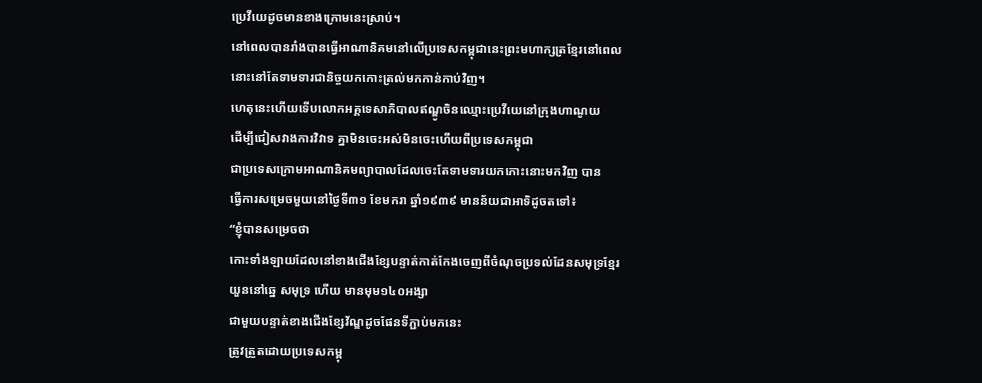ប្រេវីយេដូចមានខាងក្រោមនេះស្រាប់។
នៅពេលបានរាំងបានធ្វើអាណានិគមនៅលើប្រទេសកម្ពុជានេះព្រះមហាក្សត្រខ្មែរនៅពេលនោះនៅតែទាមទារជានិច្ចយកកោះត្រល់មកកាន់កាប់វិញ។
ហេតុនេះហើយទើបលោកអគ្គទេសាភិបាលឥណ្ឌូចិនឈ្មោះប្រេវីយេនៅក្រុងហាណូយ
ដើម្បីជៀសវាងការវិវាទ គ្នាមិនចេះអស់មិនចេះហើយពីប្រទេសកម្ពុជា
ជាប្រទេសក្រោមអាណានិគមព្យាបាលដែលចេះតែទាមទារយកកោះនោះមកវិញ បាន
ធ្វើការសម្រេចមួយនៅថ្ងៃទី៣១ ខែមករា ឆ្នាំ១៩៣៩ មានន័យជាអាទិដូចតទៅ៖
“ខ្ញុំបានសម្រេចថា
កោះទាំងឡាយដែលនៅខាងជើងខ្សែបន្ទាត់កាត់កែងចេញពីចំណុចប្រទល់ដែនសមុទ្រខ្មែរ
យួននៅឆ្នេ សមុទ្រ ហើយ មានមុម១៤០អង្សា
ជាមួយបន្ទាត់ខាងជើងខ្សែវ័ណ្ឌដូចផែនទីភ្ជាប់មកនេះ
ត្រូវត្រួតដោយប្រទេសកម្ពុ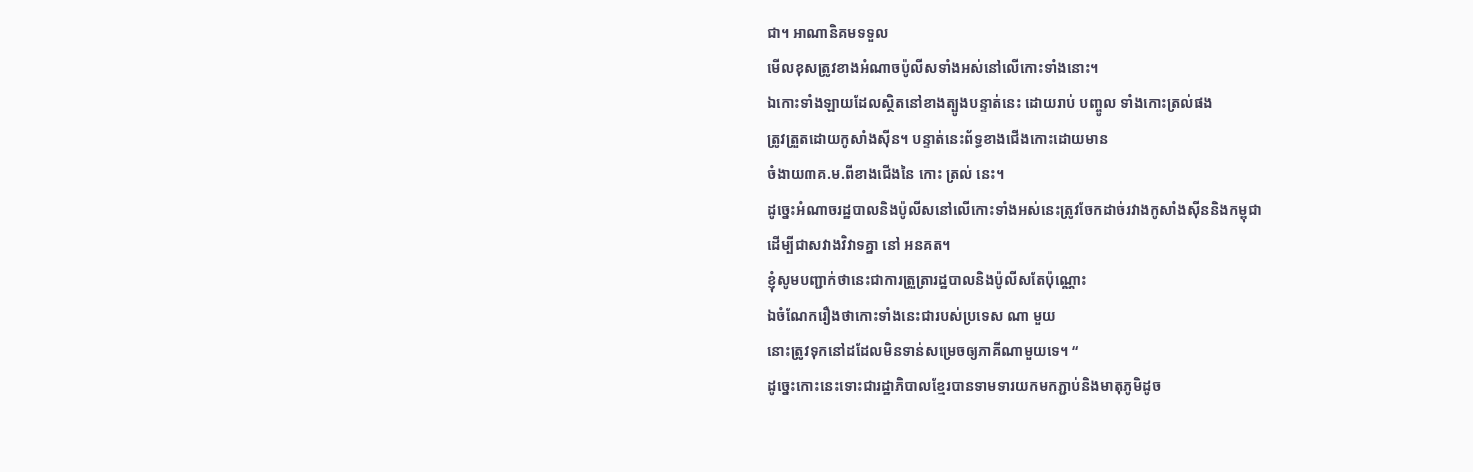ជា។ អាណានិគមទទួល
មើលខុសត្រូវខាងអំណាចប៉ូលីសទាំងអស់នៅលើកោះទាំងនោះ។
ឯកោះទាំងឡាយដែលស្ថិតនៅខាងត្បូងបន្ទាត់នេះ ដោយរាប់ បញ្ចូល ទាំងកោះត្រល់ផង
ត្រូវត្រួតដោយកូសាំងស៊ីន។ បន្ទាត់នេះព័ទ្ធខាងជើងកោះដោយមាន
ចំងាយ៣គ.ម.ពីខាងជើងនៃ កោះ ត្រល់ នេះ។
ដូច្នេះអំណាចរដ្ឋបាលនិងប៉ូលីសនៅលើកោះទាំងអស់នេះត្រូវចែកដាច់រវាងកូសាំងស៊ីននិងកម្ពុជា
ដើម្បីជាសវាងវិវាទគ្នា នៅ អនគត។
ខ្ញុំសូមបញ្ជាក់ថានេះជាការត្រួត្រារដ្ឋបាលនិងប៉ូលីសតែប៉ុណ្ណោះ
ឯចំណែករឿងថាកោះទាំងនេះជារបស់ប្រទេស ណា មួយ
នោះត្រូវទុកនៅដដែលមិនទាន់សម្រេចឲ្យភាគីណាមួយទេ។ “
ដូច្នេះកោះនេះទោះជារដ្ឋាភិបាលខ្មែរបានទាមទារយកមកភ្ជាប់និងមាតុភូមិដូច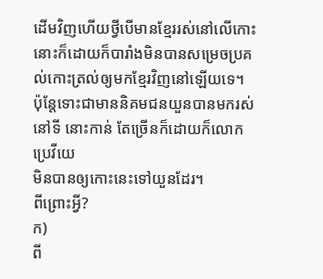ដើមវិញហើយថ្វីបើមានខ្មែររស់នៅលើកោះនោះក៏ដោយក៏បារាំងមិនបានសម្រេចប្រគល់កោះត្រល់ឲ្យមកខ្មែរវិញនៅឡើយទេ។
ប៉ុន្តែទោះជាមាននិគមជនយួនបានមករស់នៅទី នោះកាន់ តែច្រើនក៏ដោយក៏លោក ប្រេវីយេ
មិនបានឲ្យកោះនេះទៅយួនដែរ។
ពីព្រោះអ្វី?
ក)
ពី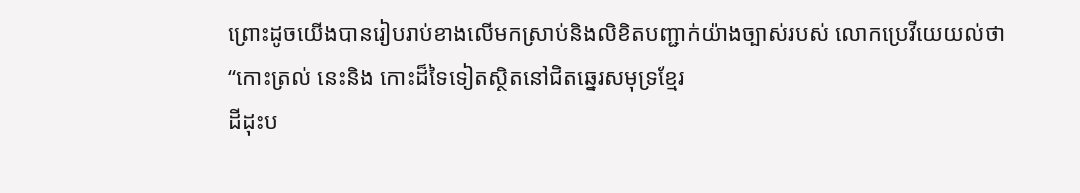ព្រោះដូចយើងបានរៀបរាប់ខាងលើមកស្រាប់និងលិខិតបញ្ជាក់យ៉ាងច្បាស់របស់ លោកប្រេវីយេយល់ថា
“កោះត្រល់ នេះនិង កោះដ៏ទៃទៀតស្ថិតនៅជិតឆ្នេរសមុទ្រខ្មែរ
ដីដុះប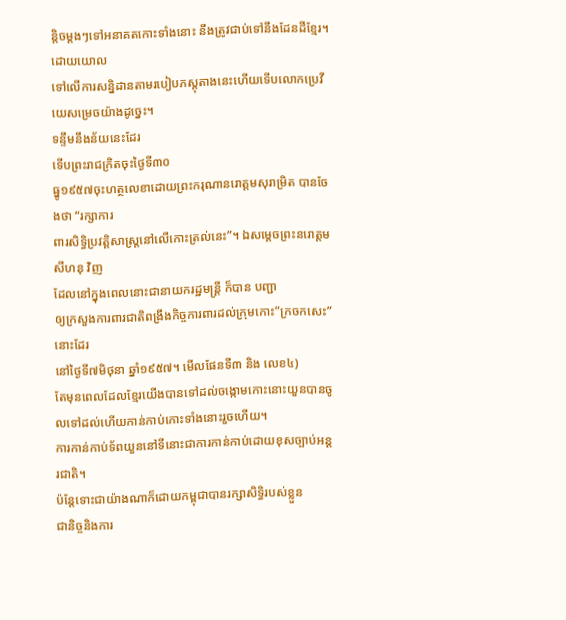ន្តិចម្តងៗទៅអនាគតកោះទាំងនោះ នឹងត្រូវជាប់ទៅនឹងដែនដីខ្មែរ។ ដោយយោល
ទៅលើការសន្និដានតាមរបៀបភស្តុតាងនេះហើយទើបលោកប្រេវីយេសម្រេចយ៉ាងដូច្នេះ។
ទន្ទឹមនឹងន័យនេះដែរ
ទើបព្រះរាជក្រិតចុះថ្ងៃទី៣០
ធ្នូ១៩៥៧ចុះហត្ថលេខាដោយព្រះករុណានរោត្តមសុរាម្រិត បានចែងថា “រក្សាការ
ពារសិទ្ធិប្រវត្តិសាស្រ្តនៅលើកោះត្រល់នេះ”។ ឯសម្តេចព្រះនរោត្តម សីហនុ វិញ
ដែលនៅក្នុងពេលនោះជានាយករដ្ឋមន្រ្តី ក៏បាន បញ្ជា
ឲ្យក្រសួងការពារជាតិពង្រឹងកិច្ចការពារដល់ក្រុមកោះ”ក្រចកសេះ” នោះដែរ
នៅថ្ងៃទី៧មិថុនា ឆ្នាំ១៩៥៧។ មើលផែនទី៣ និង លេខ៤)
តែមុនពេលដែលខ្មែរយើងបានទៅដល់ចង្កោមកោះនោះយួនបានចូលទៅដល់ហើយកាន់កាប់កោះទាំងនោះរួចហើយ។
ការកាន់កាប់ទ័ពយួននៅទីនោះជាការកាន់កាប់ដោយខុសច្បាប់អន្តរជាតិ។
ប៉ន្តែទោះជាយ៉ាងណាក៏ដោយកម្ពុជាបានរក្សាសិទ្ធិរបស់ខ្លួន
ជានិច្ចនិងការ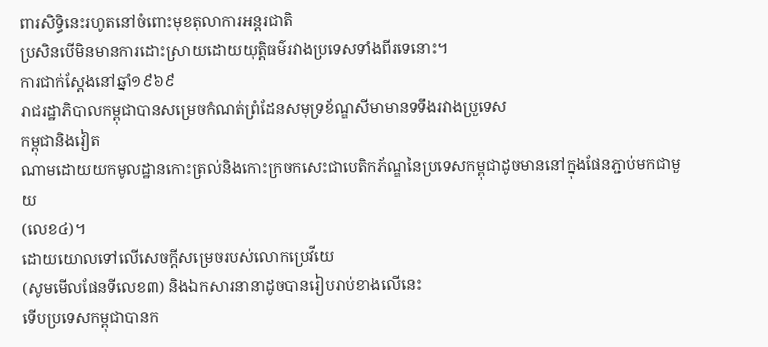ពារសិទ្ធិនេះរហូតនៅចំពោះមុខតុលាការអន្តរជាតិ
ប្រសិនបើមិនមានការដោះស្រាយដោយយុត្តិធម៌រវាងប្រទេសទាំងពីរទេនោះ។
ការជាក់ស្តែងនៅឆ្នាំ១៩៦៩
រាជរដ្ឋាភិបាលកម្ពុជាបានសម្រេចកំណត់ព្រំដែនសមុទ្រខ័ណ្ឌសីមាមានទទឹងរវាងប្រួទេស
កម្ពុជានិងវៀត
ណាមដោយយកមូលដ្ឋានកោះត្រល់និងកោះក្រចកសេះជាបេតិកភ័ណ្ឌនៃប្រទេសកម្ពុជាដូចមាននៅក្នុងផែនភ្ជាប់មកជាមួយ
(លេខ៤)។
ដោយយោលទៅលើសេចក្តីសម្រេចរបស់លោកប្រេវីយេ
(សូមមើលផែនទីលេខ៣) និងឯកសារនានាដូចបានរៀបរាប់ខាងលើនេះ
ទើបប្រទេសកម្ពុជាបានក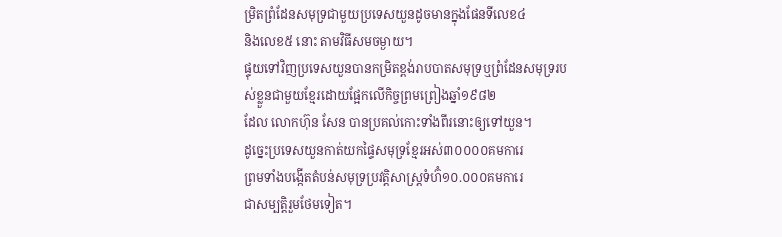ម្រិតព្រំដែនសមុទ្រជាមួយប្រទេសយួនដូចមានក្នុងផែនទីលេខ៤
និងលេខ៥ នោះ តាមវិធីសមចម្ងាយ។
ផ្ទុយទៅវិញប្រទេសយួនបានកម្រិតខ្ពង់រាបបាតសមុទ្រឬព្រំដែនសមុទ្ររបស់ខ្លួនជាមួយខ្មែរដោយផ្អែកលើកិច្ចព្រមព្រៀងឆ្នាំ១៩៨២
ដែល លោកហ៊ុន សែន បានប្រគល់កោះទាំងពីរនោះឲ្យទៅយួន។
ដូច្នេះប្រទេសយួនកាត់យកផ្ទៃសមុទ្រខ្មែរអស់៣០០០០គមការេ
ព្រមទាំងបង្កើតតំបន់សមុទ្រប្រវត្តិសាស្រ្តទំហ៊ំ១០.០០០គមការេ
ជាសម្បត្តិរួមថែមទៀត។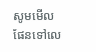សូមមើលផែនទៅលេ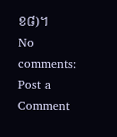ខ៨)។
No comments:
Post a Comment